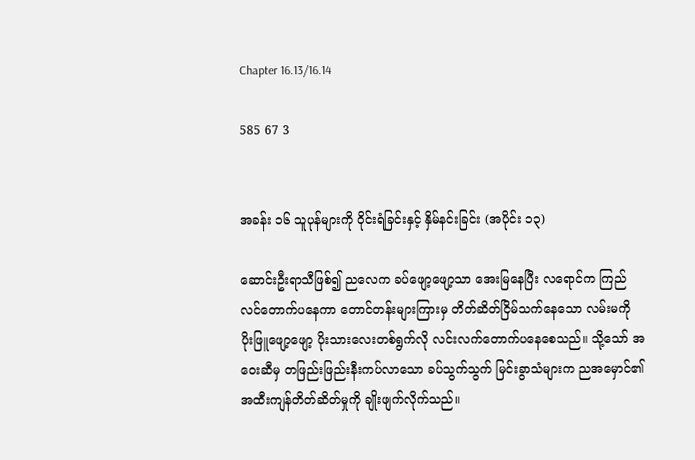Chapter 16.13/16.14

585 67 3


အခန်း ၁၆ သူပုန်များကို ဝိုင်းရံခြင်းနှင့် နှိမ်နင်းခြင်း (အပိုင်း ၁၃)

ဆောင်းဦးရာသီဖြစ်၍ ညလေက ခပ်ဖျော့ဖျော့သာ အေးမြနေပြီး လရောင်က ကြည်လင်တောက်ပနေကာ တောင်တန်းများကြားမှ တိတ်ဆိတ်ငြိမ်သက်နေသော လမ်းမကို ပိုးဖြူဖျော့ဖျော့ ပိုးသားလေးတစ်ရွက်လို လင်းလက်တောက်ပနေစေသည်။ သို့သော် အဝေးဆီမှ တဖြည်းဖြည်းနီးကပ်လာသော ခပ်သွက်သွက် မြင်းခွာသံများက ညအမှောင်၏ အထီးကျန်တိတ်ဆိတ်မှုကို ချိုးဖျက်လိုက်သည်။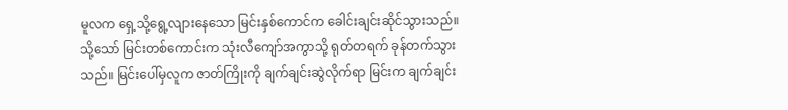မူလက ရှေ့သို့ရွေ့လျားနေသော မြင်းနှစ်ကောင်က ခေါင်းချင်းဆိုင်သွားသည်။ သို့သော် မြင်းတစ်ကောင်းက သုံးလီကျော်အကွာသို့ ရုတ်တရက် ခုန်တက်သွားသည်။ မြင်းပေါ်မှလူက ဇာတ်ကြိုးကို ချက်ချင်းဆွဲလိုက်ရာ မြင်းက ချက်ချင်း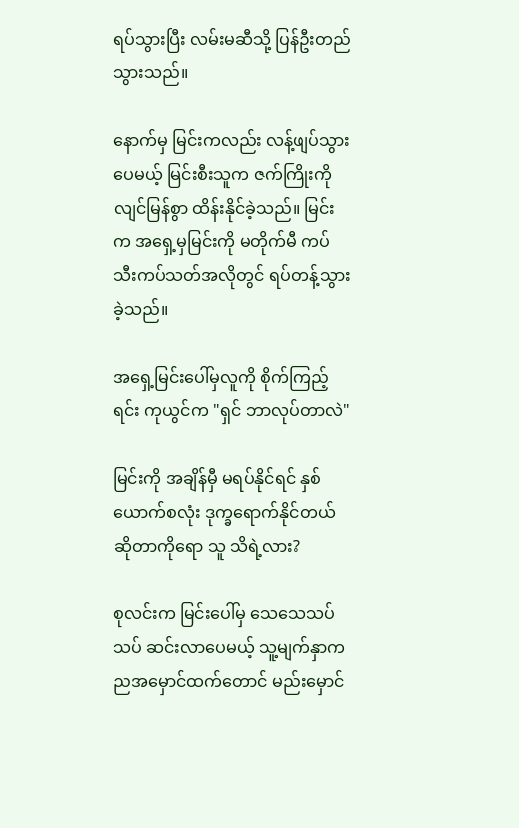ရပ်သွားပြီး လမ်းမဆီသို့ ပြန်ဦးတည်သွားသည်။

နောက်မှ မြင်းကလည်း လန့်ဖျပ်သွားပေမယ့် မြင်းစီးသူက ဇက်ကြိုးကို လျင်မြန်စွာ ထိန်းနိုင်ခဲ့သည်။ မြင်းက အ‌ရှေ့မှမြင်းကို မတိုက်မီ ကပ်သီးကပ်သတ်အလိုတွင် ရပ်တန့်သွားခဲ့သည်။

အရှေ့မြင်းပေါ်မှလူကို စိုက်ကြည့်ရင်း ကုယွင်က "ရှင် ဘာလုပ်တာလဲ"

မြင်းကို အချိန်မှီ မရပ်နိုင်ရင် နှစ်ယောက်စလုံး ဒုက္ခရောက်နိုင်တယ်ဆိုတာကိုရော သူ သိရဲ့လား?

စုလင်းက မြင်းပေါ်မှ သေသေသပ်သပ် ဆင်းလာပေမယ့် သူ့မျက်နှာက ညအမှောင်ထက်‌တောင် မည်းမှောင်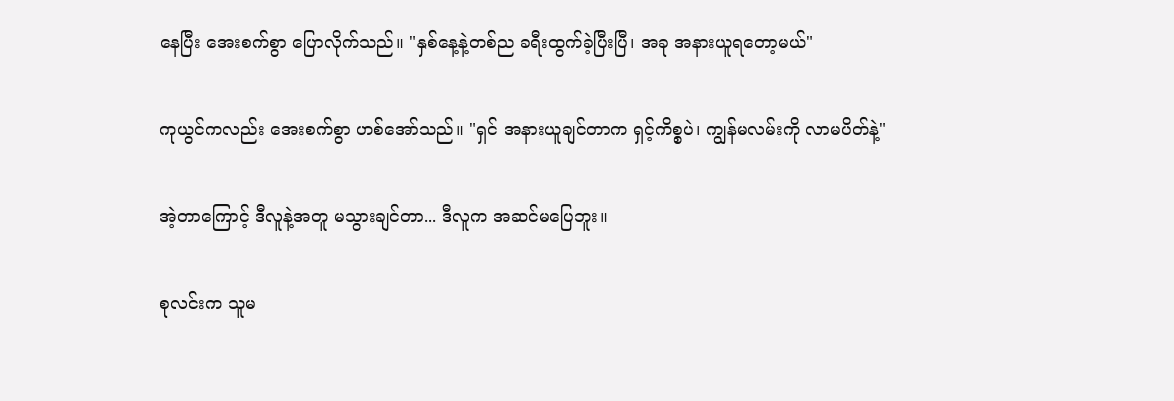နေပြီး အေးစက်စွာ ပြောလိုက်သည်။ "နှစ်နေ့နဲ့တစ်ည ခရီးထွက်ခဲ့ပြီးပြီ၊ အခု အနားယူရတော့မယ်"

ကုယွင်ကလည်း အေးစက်စွာ ဟစ်အော်သည်။ "ရှင် အနားယူချင်တာက ရှင့်ကိစ္စပဲ၊ ကျွန်မလမ်းကို လာမပိတ်နဲ့"

အဲ့တာကြောင့် ဒီလူနဲ့အတူ မသွားချင်တာ... ဒီလူက အဆင်မပြေဘူး။

စုလင်းက သူမ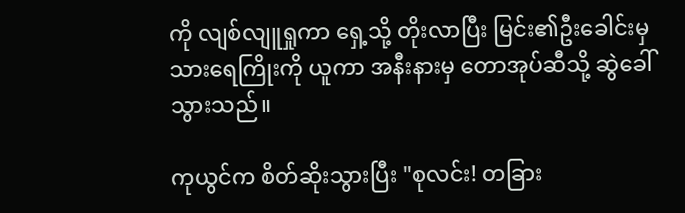ကို လျစ်လျူရှုကာ ရှေ့သို့ တိုးလာပြီး မြင်း၏ဦးခေါင်းမှ သားရေကြိုးကို ယူကာ အနီးနားမှ တောအုပ်ဆီသို့ ဆွဲခေါ်သွားသည်။

ကုယွင်က စိတ်ဆိုးသွားပြီး "စုလင်း! တခြား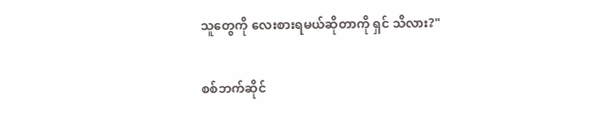သူတွေကို လေးစားရမယ်ဆိုတာကို ရှင် သိလား?"

စစ်ဘက်ဆိုင်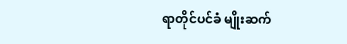ရာတိုင်ပင်ခံ မျိုးဆက်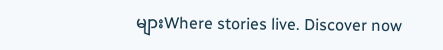များWhere stories live. Discover now